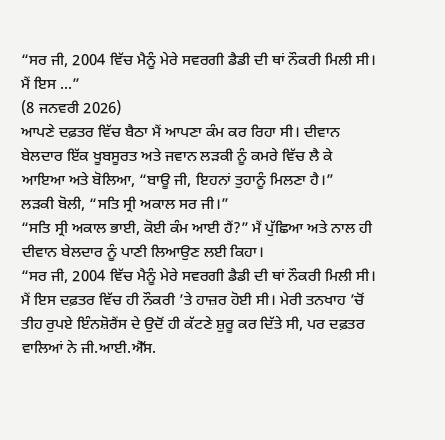“ਸਰ ਜੀ, 2004 ਵਿੱਚ ਮੈਨੂੰ ਮੇਰੇ ਸਵਰਗੀ ਡੈਡੀ ਦੀ ਥਾਂ ਨੌਕਰੀ ਮਿਲੀ ਸੀ। ਮੈਂ ਇਸ ...”
(8 ਜਨਵਰੀ 2026)
ਆਪਣੇ ਦਫ਼ਤਰ ਵਿੱਚ ਬੈਠਾ ਮੈਂ ਆਪਣਾ ਕੰਮ ਕਰ ਰਿਹਾ ਸੀ। ਦੀਵਾਨ ਬੇਲਦਾਰ ਇੱਕ ਖੂਬਸੂਰਤ ਅਤੇ ਜਵਾਨ ਲੜਕੀ ਨੂੰ ਕਮਰੇ ਵਿੱਚ ਲੈ ਕੇ ਆਇਆ ਅਤੇ ਬੋਲਿਆ, “ਬਾਊ ਜੀ, ਇਹਨਾਂ ਤੁਹਾਨੂੰ ਮਿਲਣਾ ਹੈ।”
ਲੜਕੀ ਬੋਲੀ, “ਸਤਿ ਸ੍ਰੀ ਅਕਾਲ ਸਰ ਜੀ।”
“ਸਤਿ ਸ੍ਰੀ ਅਕਾਲ ਭਾਈ, ਕੋਈ ਕੰਮ ਆਈ ਹੈਂ?” ਮੈਂ ਪੁੱਛਿਆ ਅਤੇ ਨਾਲ ਹੀ ਦੀਵਾਨ ਬੇਲਦਾਰ ਨੂੰ ਪਾਣੀ ਲਿਆਉਣ ਲਈ ਕਿਹਾ।
“ਸਰ ਜੀ, 2004 ਵਿੱਚ ਮੈਨੂੰ ਮੇਰੇ ਸਵਰਗੀ ਡੈਡੀ ਦੀ ਥਾਂ ਨੌਕਰੀ ਮਿਲੀ ਸੀ। ਮੈਂ ਇਸ ਦਫ਼ਤਰ ਵਿੱਚ ਹੀ ਨੌਕਰੀ ’ਤੇ ਹਾਜ਼ਰ ਹੋਈ ਸੀ। ਮੇਰੀ ਤਨਖਾਹ ’ਚੋਂ ਤੀਹ ਰੁਪਏ ਇੰਨਸ਼ੋਰੈਂਸ ਦੇ ਉਦੋਂ ਹੀ ਕੱਟਣੇ ਸ਼ੁਰੂ ਕਰ ਦਿੱਤੇ ਸੀ, ਪਰ ਦਫ਼ਤਰ ਵਾਲਿਆਂ ਨੇ ਜੀ.ਆਈ.ਐੱਸ.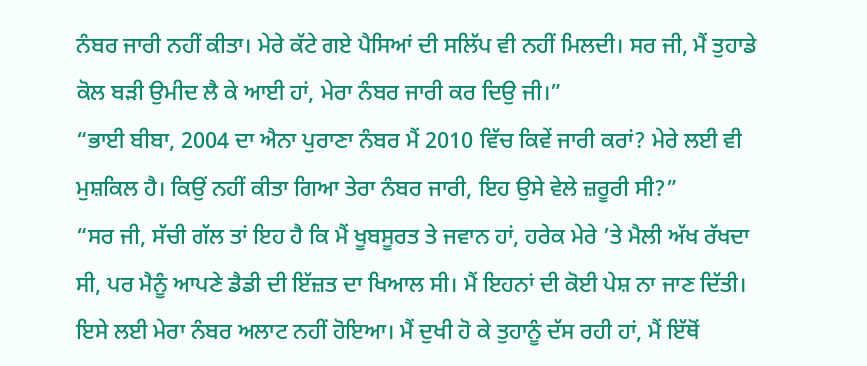ਨੰਬਰ ਜਾਰੀ ਨਹੀਂ ਕੀਤਾ। ਮੇਰੇ ਕੱਟੇ ਗਏ ਪੈਸਿਆਂ ਦੀ ਸਲਿੱਪ ਵੀ ਨਹੀਂ ਮਿਲਦੀ। ਸਰ ਜੀ, ਮੈਂ ਤੁਹਾਡੇ ਕੋਲ ਬੜੀ ਉਮੀਦ ਲੈ ਕੇ ਆਈ ਹਾਂ, ਮੇਰਾ ਨੰਬਰ ਜਾਰੀ ਕਰ ਦਿਉ ਜੀ।”
“ਭਾਈ ਬੀਬਾ, 2004 ਦਾ ਐਨਾ ਪੁਰਾਣਾ ਨੰਬਰ ਮੈਂ 2010 ਵਿੱਚ ਕਿਵੇਂ ਜਾਰੀ ਕਰਾਂ? ਮੇਰੇ ਲਈ ਵੀ ਮੁਸ਼ਕਿਲ ਹੈ। ਕਿਉਂ ਨਹੀਂ ਕੀਤਾ ਗਿਆ ਤੇਰਾ ਨੰਬਰ ਜਾਰੀ, ਇਹ ਉਸੇ ਵੇਲੇ ਜ਼ਰੂਰੀ ਸੀ?”
“ਸਰ ਜੀ, ਸੱਚੀ ਗੱਲ ਤਾਂ ਇਹ ਹੈ ਕਿ ਮੈਂ ਖੂਬਸੂਰਤ ਤੇ ਜਵਾਨ ਹਾਂ, ਹਰੇਕ ਮੇਰੇ ’ਤੇ ਮੈਲੀ ਅੱਖ ਰੱਖਦਾ ਸੀ, ਪਰ ਮੈਨੂੰ ਆਪਣੇ ਡੈਡੀ ਦੀ ਇੱਜ਼ਤ ਦਾ ਖਿਆਲ ਸੀ। ਮੈਂ ਇਹਨਾਂ ਦੀ ਕੋਈ ਪੇਸ਼ ਨਾ ਜਾਣ ਦਿੱਤੀ। ਇਸੇ ਲਈ ਮੇਰਾ ਨੰਬਰ ਅਲਾਟ ਨਹੀਂ ਹੋਇਆ। ਮੈਂ ਦੁਖੀ ਹੋ ਕੇ ਤੁਹਾਨੂੰ ਦੱਸ ਰਹੀ ਹਾਂ, ਮੈਂ ਇੱਥੋਂ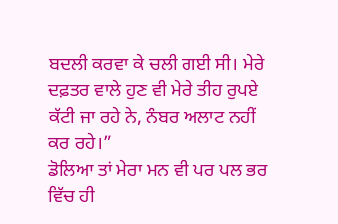ਬਦਲੀ ਕਰਵਾ ਕੇ ਚਲੀ ਗਈ ਸੀ। ਮੇਰੇ ਦਫ਼ਤਰ ਵਾਲੇ ਹੁਣ ਵੀ ਮੇਰੇ ਤੀਹ ਰੁਪਏ ਕੱਟੀ ਜਾ ਰਹੇ ਨੇ, ਨੰਬਰ ਅਲਾਟ ਨਹੀਂ ਕਰ ਰਹੇ।”
ਡੋਲਿਆ ਤਾਂ ਮੇਰਾ ਮਨ ਵੀ ਪਰ ਪਲ ਭਰ ਵਿੱਚ ਹੀ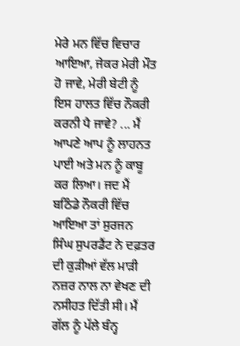ਮੇਰੇ ਮਨ ਵਿੱਚ ਵਿਚਾਰ ਆਇਆ, ਜੇਕਰ ਮੇਰੀ ਮੌਤ ਹੋ ਜਾਵੇ, ਮੇਰੀ ਬੇਟੀ ਨੂੰ ਇਸ ਹਾਲਤ ਵਿੱਚ ਨੌਕਰੀ ਕਰਨੀ ਪੈ ਜਾਵੇ? ... ਮੈਂ ਆਪਣੇ ਆਪ ਨੂੰ ਲਾਹਨਤ ਪਾਈ ਅਤੇ ਮਨ ਨੂੰ ਕਾਬੂ ਕਰ ਲਿਆ। ਜਦ ਮੈਂ ਬਠਿੰਡੇ ਨੌਕਰੀ ਵਿੱਚ ਆਇਆ ਤਾਂ ਸੁਰਜਨ ਸਿੰਘ ਸੁਪਰਡੈਂਟ ਨੇ ਦਫ਼ਤਰ ਦੀ ਕੁੜੀਆਂ ਵੱਲ ਮਾੜੀ ਨਜ਼ਰ ਨਾਲ ਨਾ ਵੇਖਣ ਦੀ ਨਸੀਹਤ ਦਿੱਤੀ ਸੀ। ਮੈਂ ਗੱਲ ਨੂੰ ਪੱਲੇ ਬੰਨ੍ਹ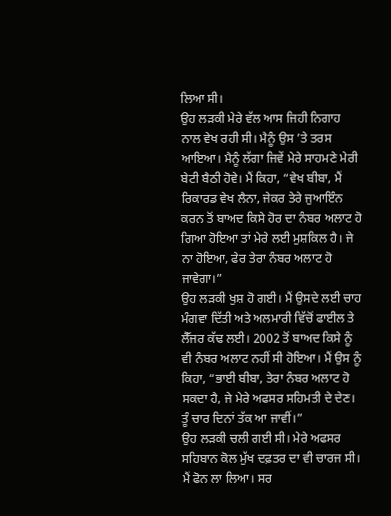ਲਿਆ ਸੀ।
ਉਹ ਲੜਕੀ ਮੇਰੇ ਵੱਲ ਆਸ ਜਿਹੀ ਨਿਗਾਹ ਨਾਲ ਵੇਖ ਰਹੀ ਸੀ। ਮੈਨੂੰ ਉਸ ’ਤੇ ਤਰਸ ਆਇਆ। ਮੈਨੂੰ ਲੱਗਾ ਜਿਵੇਂ ਮੇਰੇ ਸਾਹਮਣੇ ਮੇਰੀ ਬੇਟੀ ਬੈਠੀ ਹੋਵੇ। ਮੈਂ ਕਿਹਾ, “ਵੇਖ ਬੀਬਾ, ਮੈਂ ਰਿਕਾਰਡ ਵੇਖ ਲੈਨਾ, ਜੇਕਰ ਤੇਰੇ ਜੁਆਇੰਨ ਕਰਨ ਤੋਂ ਬਾਅਦ ਕਿਸੇ ਹੋਰ ਦਾ ਨੰਬਰ ਅਲਾਟ ਹੋ ਗਿਆ ਹੋਇਆ ਤਾਂ ਮੇਰੇ ਲਈ ਮੁਸ਼ਕਿਲ ਹੈ। ਜੇ ਨਾ ਹੋਇਆ, ਫੇਰ ਤੇਰਾ ਨੰਬਰ ਅਲਾਟ ਹੋ ਜਾਵੇਗਾ।”
ਉਹ ਲੜਕੀ ਖੁਸ਼ ਹੋ ਗਈ। ਮੈਂ ਉਸਦੇ ਲਈ ਚਾਹ ਮੰਗਵਾ ਦਿੱਤੀ ਅਤੇ ਅਲਮਾਰੀ ਵਿੱਚੋਂ ਫਾਈਲ ਤੇ ਲੈੱਜਰ ਕੱਢ ਲਈ। 2002 ਤੋਂ ਬਾਅਦ ਕਿਸੇ ਨੂੰ ਵੀ ਨੰਬਰ ਅਲਾਟ ਨਹੀਂ ਸੀ ਹੋਇਆ। ਮੈਂ ਉਸ ਨੂੰ ਕਿਹਾ, “ਭਾਈ ਬੀਬਾ, ਤੇਰਾ ਨੰਬਰ ਅਲਾਟ ਹੋ ਸਕਦਾ ਹੈ, ਜੇ ਮੇਰੇ ਅਫਸਰ ਸਹਿਮਤੀ ਦੇ ਦੇਣ। ਤੂੰ ਚਾਰ ਦਿਨਾਂ ਤੱਕ ਆ ਜਾਵੀਂ।”
ਉਹ ਲੜਕੀ ਚਲੀ ਗਈ ਸੀ। ਮੇਰੇ ਅਫਸਰ ਸਹਿਬਾਨ ਕੋਲ ਮੁੱਖ ਦਫ਼ਤਰ ਦਾ ਵੀ ਚਾਰਜ ਸੀ। ਮੈਂ ਫੋਨ ਲਾ ਲਿਆ। ਸਰ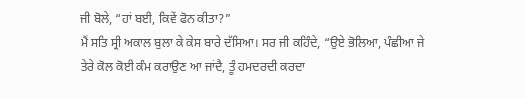ਜੀ ਬੋਲੇ, “ਹਾਂ ਬਈ, ਕਿਵੇਂ ਫੋਨ ਕੀਤਾ?”
ਮੈਂ ਸਤਿ ਸ੍ਰੀ ਅਕਾਲ ਬੁਲਾ ਕੇ ਕੇਸ ਬਾਰੇ ਦੱਸਿਆ। ਸਰ ਜੀ ਕਹਿੰਦੇ, “ਉਏ ਭੋਲਿਆ, ਪੰਛੀਆ ਜੇ ਤੇਰੇ ਕੋਲ ਕੋਈ ਕੰਮ ਕਰਾਉਣ ਆ ਜਾਂਦੈ, ਤੂੰ ਹਮਦਰਦੀ ਕਰਦਾ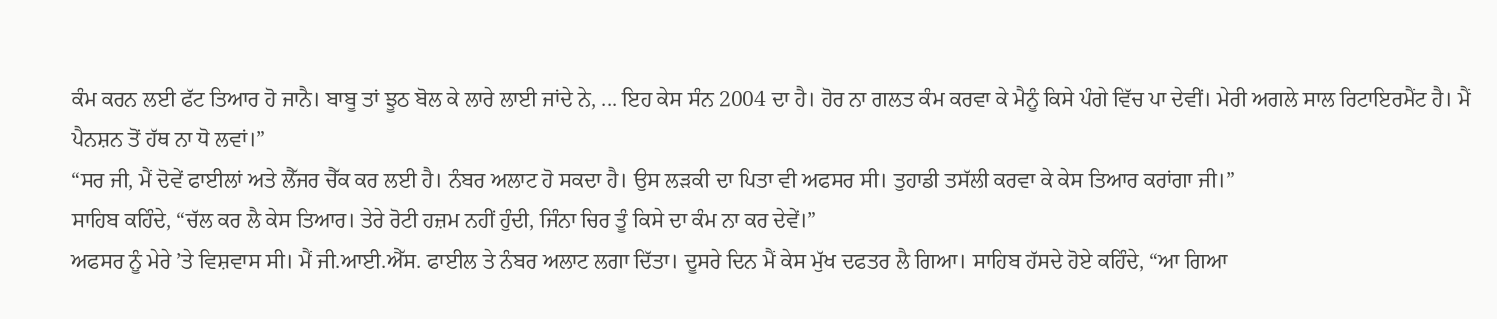ਕੰਮ ਕਰਨ ਲਈ ਫੱਟ ਤਿਆਰ ਹੋ ਜਾਨੈ। ਬਾਬੂ ਤਾਂ ਝੂਠ ਬੋਲ ਕੇ ਲਾਰੇ ਲਾਈ ਜਾਂਦੇ ਨੇ, ... ਇਹ ਕੇਸ ਸੰਨ 2004 ਦਾ ਹੈ। ਹੋਰ ਨਾ ਗਲਤ ਕੰਮ ਕਰਵਾ ਕੇ ਮੈਨੂੰ ਕਿਸੇ ਪੰਗੇ ਵਿੱਚ ਪਾ ਦੇਵੀਂ। ਮੇਰੀ ਅਗਲੇ ਸਾਲ ਰਿਟਾਇਰਮੈਂਟ ਹੈ। ਮੈਂ ਪੈਨਸ਼ਨ ਤੋਂ ਹੱਥ ਨਾ ਧੋ ਲਵਾਂ।”
“ਸਰ ਜੀ, ਮੈਂ ਦੋਵੇਂ ਫਾਈਲਾਂ ਅਤੇ ਲੈੱਜਰ ਚੈੱਕ ਕਰ ਲਈ ਹੈ। ਨੰਬਰ ਅਲਾਟ ਹੋ ਸਕਦਾ ਹੈ। ਉਸ ਲੜਕੀ ਦਾ ਪਿਤਾ ਵੀ ਅਫਸਰ ਸੀ। ਤੁਹਾਡੀ ਤਸੱਲੀ ਕਰਵਾ ਕੇ ਕੇਸ ਤਿਆਰ ਕਰਾਂਗਾ ਜੀ।”
ਸਾਹਿਬ ਕਹਿੰਦੇ, “ਚੱਲ ਕਰ ਲੈ ਕੇਸ ਤਿਆਰ। ਤੇਰੇ ਰੋਟੀ ਹਜ਼ਮ ਨਹੀਂ ਹੁੰਦੀ, ਜਿੰਨਾ ਚਿਰ ਤੂੰ ਕਿਸੇ ਦਾ ਕੰਮ ਨਾ ਕਰ ਦੇਵੇਂ।”
ਅਫਸਰ ਨੂੰ ਮੇਰੇ ’ਤੇ ਵਿਸ਼ਵਾਸ ਸੀ। ਮੈਂ ਜੀ.ਆਈ.ਐੱਸ. ਫਾਈਲ ਤੇ ਨੰਬਰ ਅਲਾਟ ਲਗਾ ਦਿੱਤਾ। ਦੂਸਰੇ ਦਿਨ ਮੈਂ ਕੇਸ ਮੁੱਖ ਦਫਤਰ ਲੈ ਗਿਆ। ਸਾਹਿਬ ਹੱਸਦੇ ਹੋਏ ਕਹਿੰਦੇ, “ਆ ਗਿਆ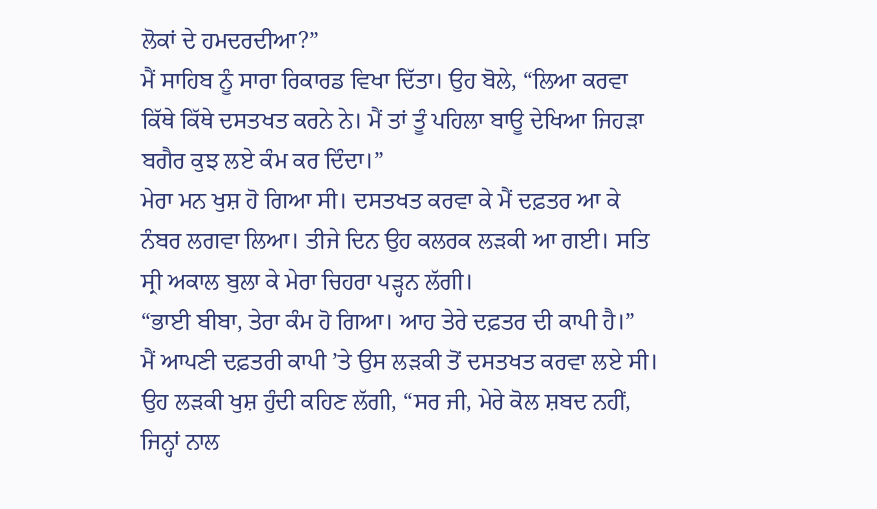ਲੋਕਾਂ ਦੇ ਹਮਦਰਦੀਆ?”
ਮੈਂ ਸਾਹਿਬ ਨੂੰ ਸਾਰਾ ਰਿਕਾਰਡ ਵਿਖਾ ਦਿੱਤਾ। ਉਹ ਬੋਲੇ, “ਲਿਆ ਕਰਵਾ ਕਿੱਥੇ ਕਿੱਥੇ ਦਸਤਖਤ ਕਰਨੇ ਨੇ। ਮੈਂ ਤਾਂ ਤੂੰ ਪਹਿਲਾ ਬਾਊ ਦੇਖਿਆ ਜਿਹੜਾ ਬਗੈਰ ਕੁਝ ਲਏ ਕੰਮ ਕਰ ਦਿੰਦਾ।”
ਮੇਰਾ ਮਨ ਖੁਸ਼ ਹੋ ਗਿਆ ਸੀ। ਦਸਤਖਤ ਕਰਵਾ ਕੇ ਮੈਂ ਦਫ਼ਤਰ ਆ ਕੇ ਨੰਬਰ ਲਗਵਾ ਲਿਆ। ਤੀਜੇ ਦਿਨ ਉਹ ਕਲਰਕ ਲੜਕੀ ਆ ਗਈ। ਸਤਿ ਸ੍ਰੀ ਅਕਾਲ ਬੁਲਾ ਕੇ ਮੇਰਾ ਚਿਹਰਾ ਪੜ੍ਹਨ ਲੱਗੀ।
“ਭਾਈ ਬੀਬਾ, ਤੇਰਾ ਕੰਮ ਹੋ ਗਿਆ। ਆਹ ਤੇਰੇ ਦਫ਼ਤਰ ਦੀ ਕਾਪੀ ਹੈ।”
ਮੈਂ ਆਪਣੀ ਦਫ਼ਤਰੀ ਕਾਪੀ ’ਤੇ ਉਸ ਲੜਕੀ ਤੋਂ ਦਸਤਖਤ ਕਰਵਾ ਲਏ ਸੀ। ਉਹ ਲੜਕੀ ਖੁਸ਼ ਹੁੰਦੀ ਕਹਿਣ ਲੱਗੀ, “ਸਰ ਜੀ, ਮੇਰੇ ਕੋਲ ਸ਼ਬਦ ਨਹੀਂ, ਜਿਨ੍ਹਾਂ ਨਾਲ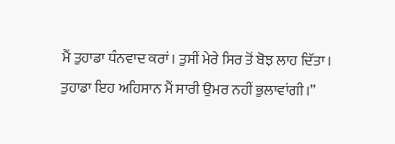ਮੈਂ ਤੁਹਾਡਾ ਧੰਨਵਾਦ ਕਰਾਂ। ਤੁਸੀਂ ਮੇਰੇ ਸਿਰ ਤੋਂ ਬੋਝ ਲਾਹ ਦਿੱਤਾ। ਤੁਹਾਡਾ ਇਹ ਅਹਿਸਾਨ ਮੈਂ ਸਾਰੀ ਉਮਰ ਨਹੀਂ ਭੁਲਾਵਾਂਗੀ।”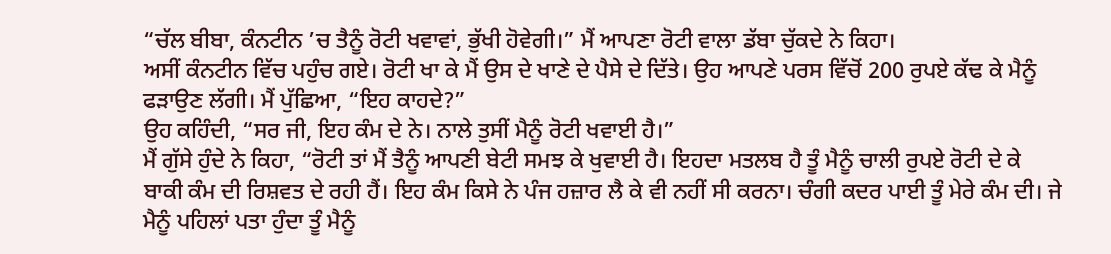“ਚੱਲ ਬੀਬਾ, ਕੰਨਟੀਨ ’ਚ ਤੈਨੂੰ ਰੋਟੀ ਖਵਾਵਾਂ, ਭੁੱਖੀ ਹੋਵੇਗੀ।” ਮੈਂ ਆਪਣਾ ਰੋਟੀ ਵਾਲਾ ਡੱਬਾ ਚੁੱਕਦੇ ਨੇ ਕਿਹਾ।
ਅਸੀਂ ਕੰਨਟੀਨ ਵਿੱਚ ਪਹੁੰਚ ਗਏ। ਰੋਟੀ ਖਾ ਕੇ ਮੈਂ ਉਸ ਦੇ ਖਾਣੇ ਦੇ ਪੈਸੇ ਦੇ ਦਿੱਤੇ। ਉਹ ਆਪਣੇ ਪਰਸ ਵਿੱਚੋਂ 200 ਰੁਪਏ ਕੱਢ ਕੇ ਮੈਨੂੰ ਫੜਾਉਣ ਲੱਗੀ। ਮੈਂ ਪੁੱਛਿਆ, “ਇਹ ਕਾਹਦੇ?”
ਉਹ ਕਹਿੰਦੀ, “ਸਰ ਜੀ, ਇਹ ਕੰਮ ਦੇ ਨੇ। ਨਾਲੇ ਤੁਸੀਂ ਮੈਨੂੰ ਰੋਟੀ ਖਵਾਈ ਹੈ।”
ਮੈਂ ਗੁੱਸੇ ਹੁੰਦੇ ਨੇ ਕਿਹਾ, “ਰੋਟੀ ਤਾਂ ਮੈਂ ਤੈਨੂੰ ਆਪਣੀ ਬੇਟੀ ਸਮਝ ਕੇ ਖੁਵਾਈ ਹੈ। ਇਹਦਾ ਮਤਲਬ ਹੈ ਤੂੰ ਮੈਨੂੰ ਚਾਲੀ ਰੁਪਏ ਰੋਟੀ ਦੇ ਕੇ ਬਾਕੀ ਕੰਮ ਦੀ ਰਿਸ਼ਵਤ ਦੇ ਰਹੀ ਹੈਂ। ਇਹ ਕੰਮ ਕਿਸੇ ਨੇ ਪੰਜ ਹਜ਼ਾਰ ਲੈ ਕੇ ਵੀ ਨਹੀਂ ਸੀ ਕਰਨਾ। ਚੰਗੀ ਕਦਰ ਪਾਈ ਤੂੰ ਮੇਰੇ ਕੰਮ ਦੀ। ਜੇ ਮੈਨੂੰ ਪਹਿਲਾਂ ਪਤਾ ਹੁੰਦਾ ਤੂੰ ਮੈਨੂੰ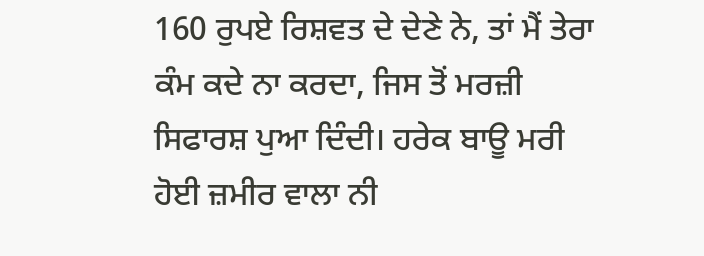160 ਰੁਪਏ ਰਿਸ਼ਵਤ ਦੇ ਦੇਣੇ ਨੇ, ਤਾਂ ਮੈਂ ਤੇਰਾ ਕੰਮ ਕਦੇ ਨਾ ਕਰਦਾ, ਜਿਸ ਤੋਂ ਮਰਜ਼ੀ ਸਿਫਾਰਸ਼ ਪੁਆ ਦਿੰਦੀ। ਹਰੇਕ ਬਾਊ ਮਰੀ ਹੋਈ ਜ਼ਮੀਰ ਵਾਲਾ ਨੀ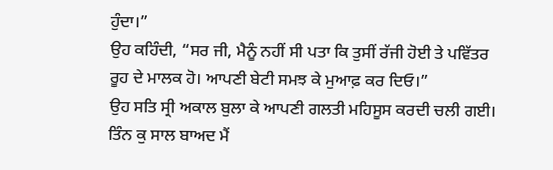ਹੁੰਦਾ।”
ਉਹ ਕਹਿੰਦੀ, “ਸਰ ਜੀ, ਮੈਨੂੰ ਨਹੀਂ ਸੀ ਪਤਾ ਕਿ ਤੁਸੀਂ ਰੱਜੀ ਹੋਈ ਤੇ ਪਵਿੱਤਰ ਰੂਹ ਦੇ ਮਾਲਕ ਹੋ। ਆਪਣੀ ਬੇਟੀ ਸਮਝ ਕੇ ਮੁਆਫ਼ ਕਰ ਦਿਓ।”
ਉਹ ਸਤਿ ਸ੍ਰੀ ਅਕਾਲ ਬੁਲਾ ਕੇ ਆਪਣੀ ਗਲਤੀ ਮਹਿਸੂਸ ਕਰਦੀ ਚਲੀ ਗਈ।
ਤਿੰਨ ਕੁ ਸਾਲ ਬਾਅਦ ਮੈਂ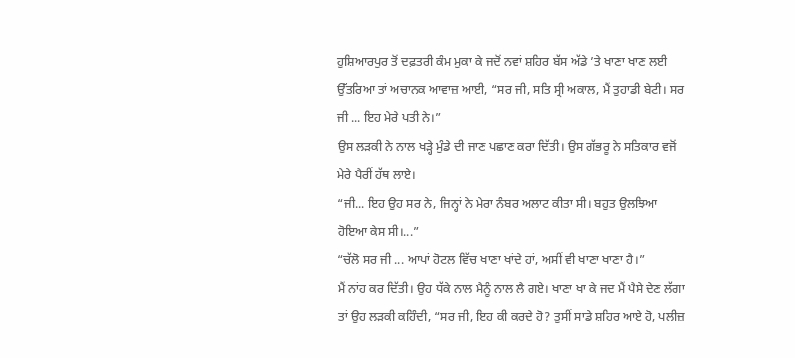ਹੁਸ਼ਿਆਰਪੁਰ ਤੋਂ ਦਫ਼ਤਰੀ ਕੰਮ ਮੁਕਾ ਕੇ ਜਦੋਂ ਨਵਾਂ ਸ਼ਹਿਰ ਬੱਸ ਅੱਡੇ ’ਤੇ ਖਾਣਾ ਖਾਣ ਲਈ ਉੱਤਰਿਆ ਤਾਂ ਅਚਾਨਕ ਆਵਾਜ਼ ਆਈ, “ਸਰ ਜੀ, ਸਤਿ ਸ੍ਰੀ ਅਕਾਲ, ਮੈਂ ਤੁਹਾਡੀ ਬੇਟੀ। ਸਰ ਜੀ ... ਇਹ ਮੇਰੇ ਪਤੀ ਨੇ।”
ਉਸ ਲੜਕੀ ਨੇ ਨਾਲ ਖੜ੍ਹੇ ਮੁੰਡੇ ਦੀ ਜਾਣ ਪਛਾਣ ਕਰਾ ਦਿੱਤੀ। ਉਸ ਗੱਭਰੂ ਨੇ ਸਤਿਕਾਰ ਵਜੋਂ ਮੇਰੇ ਪੈਰੀਂ ਹੱਥ ਲਾਏ।
“ਜੀ... ਇਹ ਉਹ ਸਰ ਨੇ, ਜਿਨ੍ਹਾਂ ਨੇ ਮੇਰਾ ਨੰਬਰ ਅਲਾਟ ਕੀਤਾ ਸੀ। ਬਹੁਤ ਉਲਝਿਆ ਹੋਇਆ ਕੇਸ ਸੀ।...”
“ਚੱਲੋ ਸਰ ਜੀ ... ਆਪਾਂ ਹੋਟਲ ਵਿੱਚ ਖਾਣਾ ਖਾਂਦੇ ਹਾਂ, ਅਸੀਂ ਵੀ ਖਾਣਾ ਖਾਣਾ ਹੈ।”
ਮੈਂ ਨਾਂਹ ਕਰ ਦਿੱਤੀ। ਉਹ ਧੱਕੇ ਨਾਲ ਮੈਨੂੰ ਨਾਲ ਲੈ ਗਏ। ਖਾਣਾ ਖਾ ਕੇ ਜਦ ਮੈਂ ਪੈਸੇ ਦੇਣ ਲੱਗਾ ਤਾਂ ਉਹ ਲੜਕੀ ਕਹਿੰਦੀ, “ਸਰ ਜੀ, ਇਹ ਕੀ ਕਰਦੇ ਹੋ? ਤੁਸੀਂ ਸਾਡੇ ਸ਼ਹਿਰ ਆਏ ਹੋ, ਪਲੀਜ਼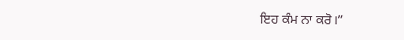ਇਹ ਕੰਮ ਨਾ ਕਰੋ।”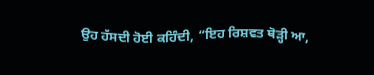ਉਹ ਹੱਸਦੀ ਹੋਈ ਕਹਿੰਦੀ, “ਇਹ ਰਿਸ਼ਵਤ ਥੋੜ੍ਹੀ ਆ,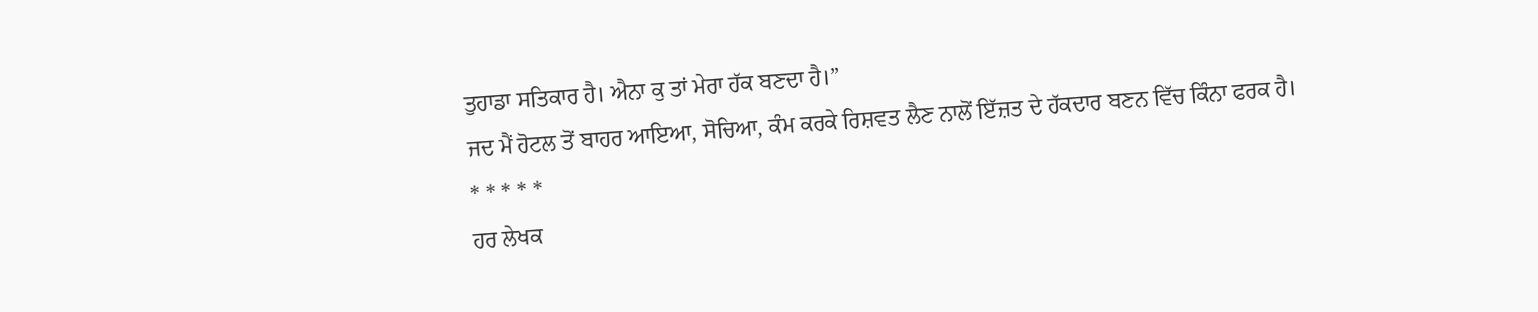ਤੁਹਾਡਾ ਸਤਿਕਾਰ ਹੈ। ਐਨਾ ਕੁ ਤਾਂ ਮੇਰਾ ਹੱਕ ਬਣਦਾ ਹੈ।”
ਜਦ ਮੈਂ ਹੋਟਲ ਤੋਂ ਬਾਹਰ ਆਇਆ, ਸੋਚਿਆ, ਕੰਮ ਕਰਕੇ ਰਿਸ਼ਵਤ ਲੈਣ ਨਾਲੋਂ ਇੱਜ਼ਤ ਦੇ ਹੱਕਦਾਰ ਬਣਨ ਵਿੱਚ ਕਿੰਨਾ ਫਰਕ ਹੈ।
* * * * *
ਹਰ ਲੇਖਕ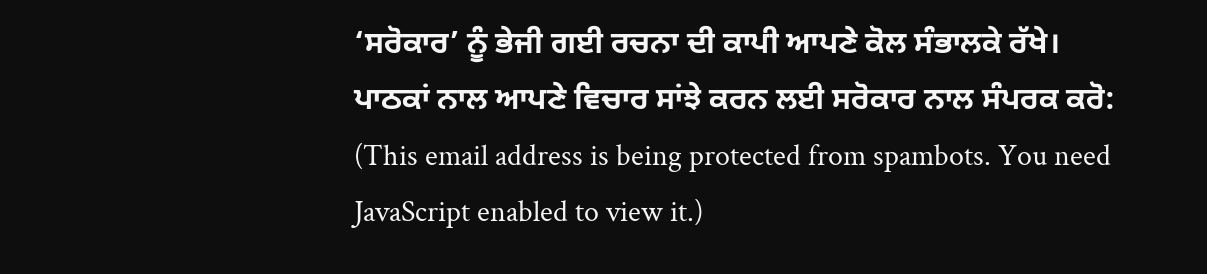‘ਸਰੋਕਾਰ’ ਨੂੰ ਭੇਜੀ ਗਈ ਰਚਨਾ ਦੀ ਕਾਪੀ ਆਪਣੇ ਕੋਲ ਸੰਭਾਲਕੇ ਰੱਖੇ।
ਪਾਠਕਾਂ ਨਾਲ ਆਪਣੇ ਵਿਚਾਰ ਸਾਂਝੇ ਕਰਨ ਲਈ ਸਰੋਕਾਰ ਨਾਲ ਸੰਪਰਕ ਕਰੋ: (This email address is being protected from spambots. You need JavaScript enabled to view it.)